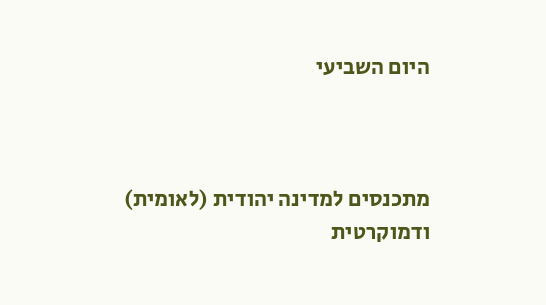היום השביעי



מתכנסים למדינה יהודית (לאומית) ודמוקרטית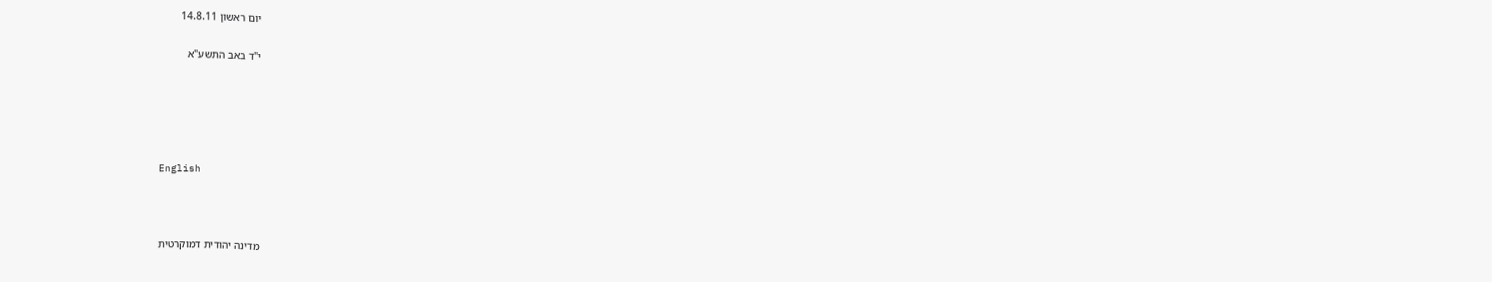יום ראשון 14.8.11

י"ד באב התשע"א





English



מדינה יהודית דמוקרטית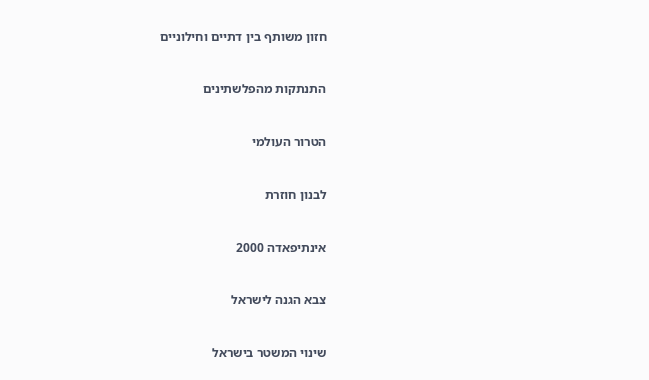חזון משותף בין דתיים וחילוניים



התנתקות מהפלשתינים



הטרור העולמי



לבנון חוזרת



אינתיפאדה 2000



צבא הגנה לישראל



שינוי המשטר בישראל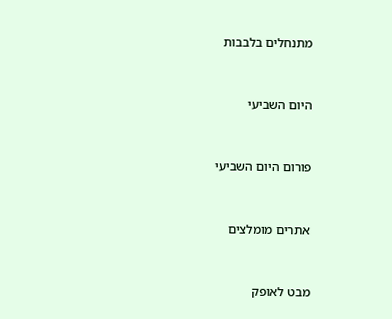מתנחלים בלבבות



היום השביעי



פורום היום השביעי



אתרים מומלצים



מבט לאופק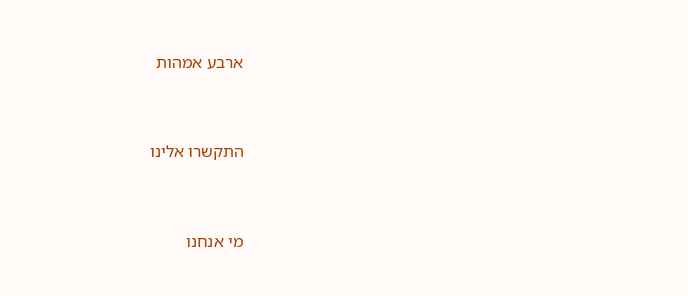ארבע אמהות



התקשרו אלינו



מי אנחנו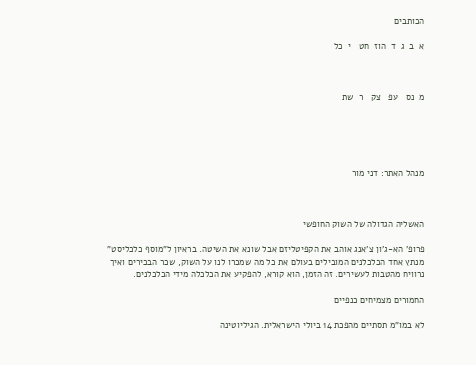הכותבים

א  ב  ג  ד  הוז  חט   י  כל



מ  נס   עפ   צק   ר  שת





מנהל האתר: דני מור



האשליה הגדולה של השוק החופשי

פרופ' הא-ג'ון צ'אנג אוהב את הקפיטליזם אבל שונא את השיטה. בראיון ל"מוסף כלכליסט" מנתץ אחד הכלכלנים המובילים בעולם את כל מה שמכרו לנו על השוק, שכר הבכירים ואיך נרוויח מהטבות לעשירים. זה הזמן, הוא קורא, להפקיע את הכלכלה מידי הכלכלנים.

החמורים מצמיחים כנפיים

לא במו"מ תסתיים מהפכת 14 ביולי הישראלית. הגיליוטינה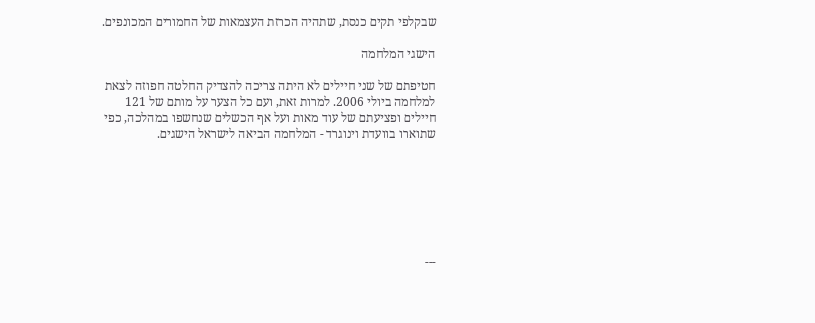שבקלפי תקים כנסת, שתהיה הכרזת העצמאות של החמורים המכונפים.

הישגי המלחמה

חטיפתם של שני חיילים לא היתה צריכה להצדיק החלטה חפוזה לצאת למלחמה ביולי 2006. למרות זאת, ועם כל הצער על מותם של 121 חיילים ופציעתם של עוד מאות ועל אף הכשלים שנחשפו במהלכה, כפי שתוארו בוועדת וינוגרד - המלחמה הביאה לישראל הישגים.







---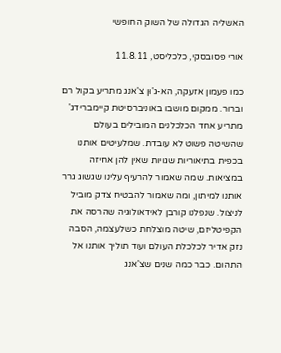האשליה הגדולה של השוק החופשי

אורי פסובסקי, כלכליסט, 11.8.11

כמו פעמון אזעקה, הא-ג'וּן צ'אנג מתריע בקול רם וברור. ממקום מושבו באוניברסיטת קיימברידג' מתריע אחד הכלכלנים המובילים בעולם שהשיטה פשוט לא עובדת. שמלעיטים אותנו בכפית בתיאוריות שגויות שאין להן אחיזה במציאות. שמה שאמור להרעיף עלינו שגשוג גרר אותנו למיתון, ומה שאמור להבטיח צדק מוביל לניצול. שנפלנו קורבן לאידאולוגיה שהרסה את הקפיטליזם, שיטה מוצלחת כשלעצמה, הסבה נזק אדיר לכלכלת העולם ועוד תוליך אותנו אל התהום. כבר כמה שנים שצ'אנג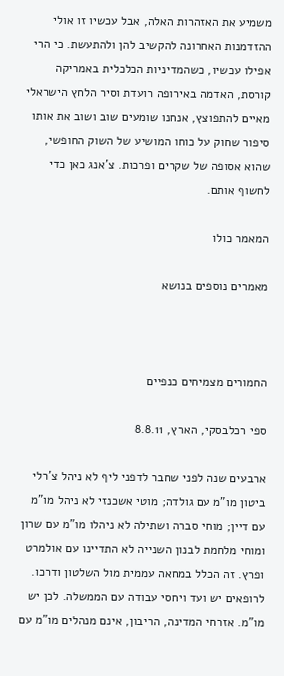משמיע את האזהרות האלה, אבל עכשיו זו אולי ההזדמנות האחרונה להקשיב להן ולהתעשת. כי הרי אפילו עכשיו, כשהמדיניות הכלכלית באמריקה קורסת, האדמה באירופה רועדת וסיר הלחץ הישראלי מאיים להתפוצץ, אנחנו שומעים שוב ושוב את אותו סיפור שחוק על כוחו המושיע של השוק החופשי, שהוא אסופה של שקרים ופרכות. צ'אנג כאן כדי לחשוף אותם.

המאמר כולו

מאמרים נוספים בנושא



החמורים מצמיחים כנפיים

ספי רכלבסקי, הארץ, 8.8.11

ארבעים שנה לפני שחבר לדפני ליף לא ניהל צ'רלי ביטון מו"מ עם גולדה; מוטי אשכנזי לא ניהל מו"מ עם דיין; מוחי סברה ושתילה לא ניהלו מו"מ עם שרון ומוחי מלחמת לבנון השנייה לא התדיינו עם אולמרט ופרץ. זה הכלל במחאה עממית מול השלטון ודרכו. לרופאים יש ועד ויחסי עבודה עם הממשלה. לכן יש מו"מ. אזרחי המדינה, הריבון, אינם מנהלים מו"מ עם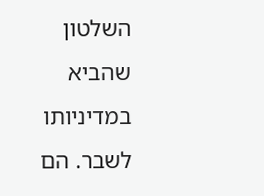השלטון שהביא במדיניותו לשבר. הם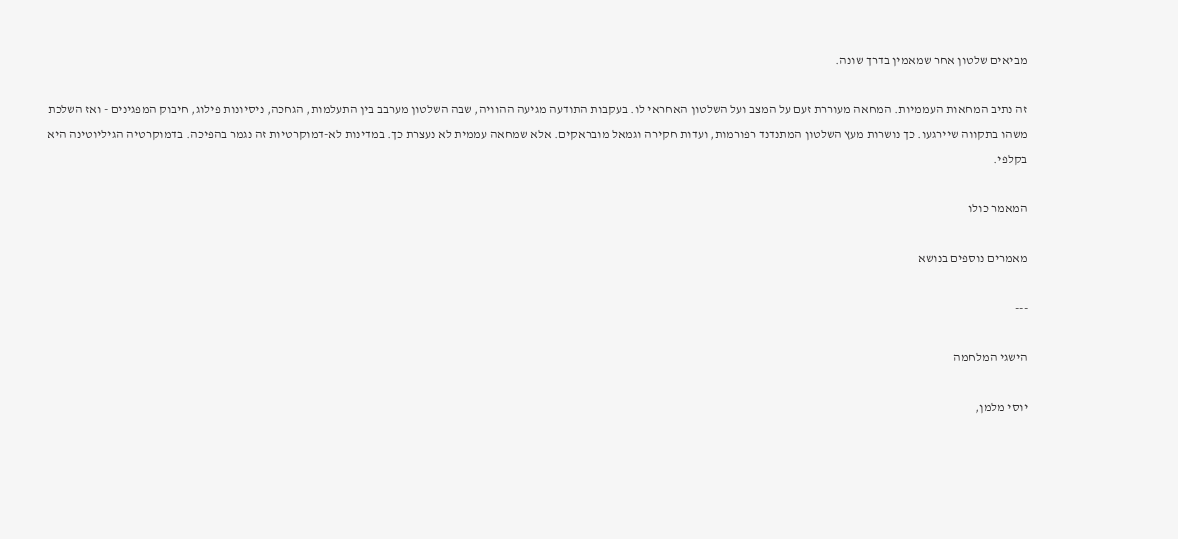מביאים שלטון אחר שמאמין בדרך שונה.

זה נתיב המחאות העממיות. המחאה מעוררת זעם על המצב ועל השלטון האחראי לו. בעקבות התודעה מגיעה ההוויה, שבה השלטון מערבב בין התעלמות, הגחכה, ניסיונות פילוג, חיבוק המפגינים - ואז השלכת משהו בתקווה שיירגעו. כך נושרות מעץ השלטון המתנדנד רפורמות, ועדות חקירה וגמאל מובראקים. אלא שמחאה עממית לא נעצרת כך. במדינות לא-דמוקרטיות זה נגמר בהפיכה. בדמוקרטיה הגיליוטינה היא בקלפי.

המאמר כולו

מאמרים נוספים בנושא

---

הישגי המלחמה

יוסי מלמן,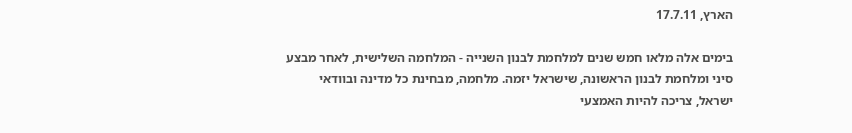הארץ, 17.7.11

בימים אלה מלאו חמש שנים למלחמת לבנון השנייה - המלחמה השלישית, לאחר מבצע סיני ומלחמת לבנון הראשונה, שישראל יזמה. מלחמה, מבחינת כל מדינה ובוודאי ישראל, צריכה להיות האמצעי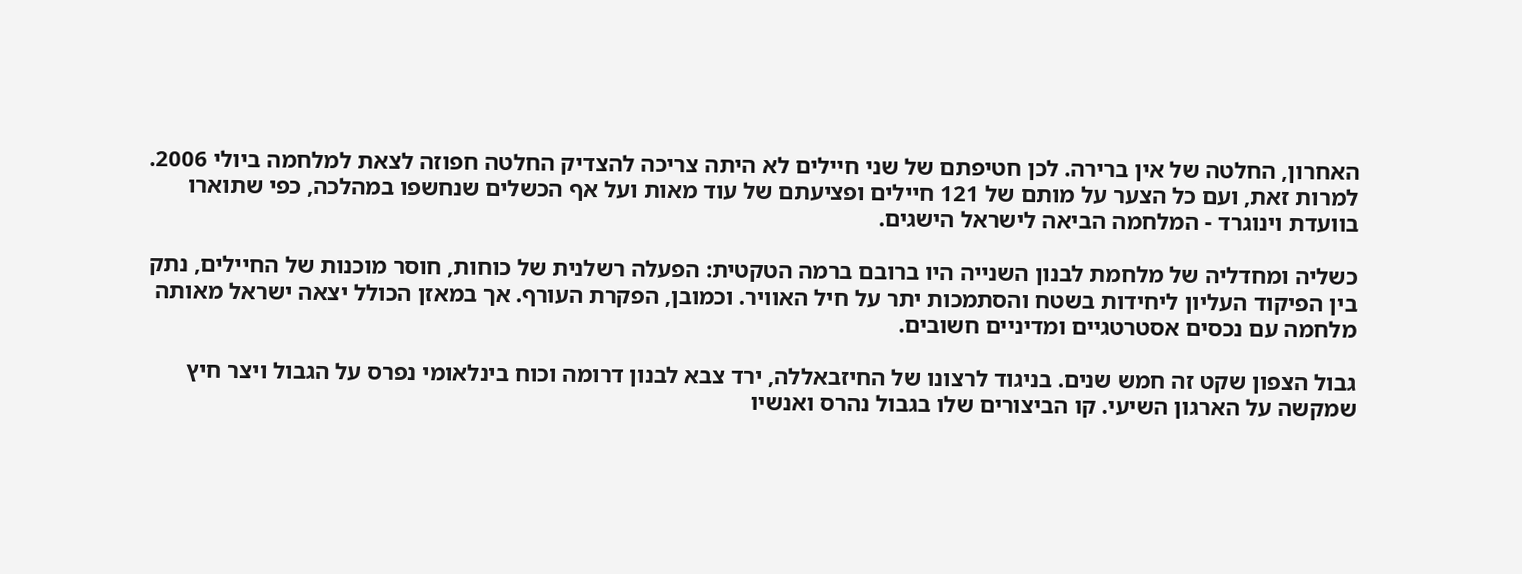האחרון, החלטה של אין ברירה. לכן חטיפתם של שני חיילים לא היתה צריכה להצדיק החלטה חפוזה לצאת למלחמה ביולי 2006. למרות זאת, ועם כל הצער על מותם של 121 חיילים ופציעתם של עוד מאות ועל אף הכשלים שנחשפו במהלכה, כפי שתוארו בוועדת וינוגרד - המלחמה הביאה לישראל הישגים.

כשליה ומחדליה של מלחמת לבנון השנייה היו ברובם ברמה הטקטית: הפעלה רשלנית של כוחות, חוסר מוכנות של החיילים, נתק בין הפיקוד העליון ליחידות בשטח והסתמכות יתר על חיל האוויר. וכמובן, הפקרת העורף. אך במאזן הכולל יצאה ישראל מאותה מלחמה עם נכסים אסטרטגיים ומדיניים חשובים.

גבול הצפון שקט זה חמש שנים. בניגוד לרצונו של החיזבאללה, ירד צבא לבנון דרומה וכוח בינלאומי נפרס על הגבול ויצר חיץ שמקשה על הארגון השיעי. קו הביצורים שלו בגבול נהרס ואנשיו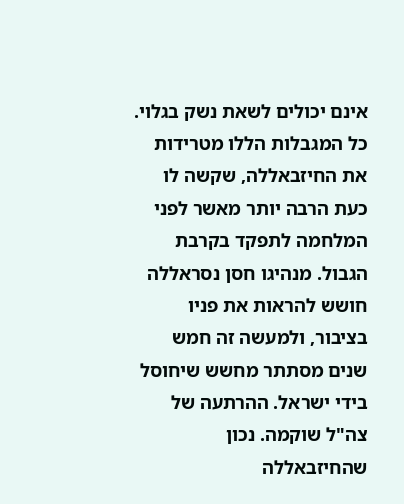אינם יכולים לשאת נשק בגלוי. כל המגבלות הללו מטרידות את החיזבאללה, שקשה לו כעת הרבה יותר מאשר לפני המלחמה לתפקד בקרבת הגבול. מנהיגו חסן נסראללה חושש להראות את פניו בציבור, ולמעשה זה חמש שנים מסתתר מחשש שיחוסל בידי ישראל. ההרתעה של צה"ל שוקמה. נכון שהחיזבאללה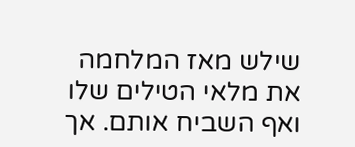שילש מאז המלחמה את מלאי הטילים שלו ואף השביח אותם. אך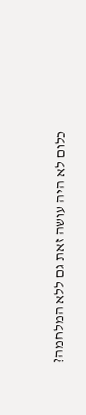כלום לא היה עושה זאת גם ללא המלחמה?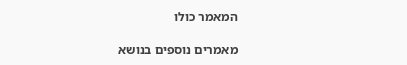המאמר כולו

מאמרים נוספים בנושא